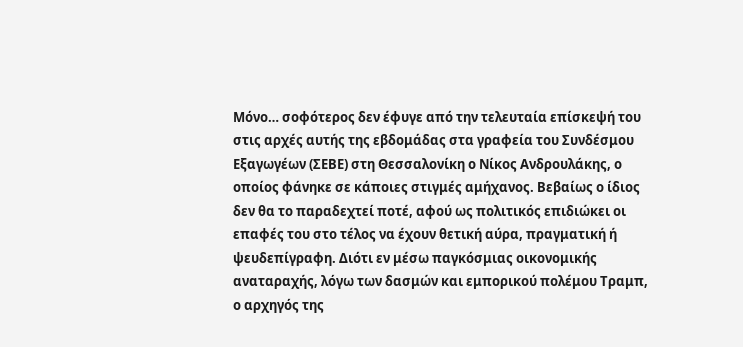Μόνο… σοφότερος δεν έφυγε από την τελευταία επίσκεψή του στις αρχές αυτής της εβδομάδας στα γραφεία του Συνδέσμου Εξαγωγέων (ΣΕΒΕ) στη Θεσσαλονίκη ο Νίκος Ανδρουλάκης, ο οποίος φάνηκε σε κάποιες στιγμές αμήχανος. Βεβαίως ο ίδιος δεν θα το παραδεχτεί ποτέ, αφού ως πολιτικός επιδιώκει οι επαφές του στο τέλος να έχουν θετική αύρα, πραγματική ή ψευδεπίγραφη. Διότι εν μέσω παγκόσμιας οικονομικής αναταραχής, λόγω των δασμών και εμπορικού πολέμου Τραμπ, ο αρχηγός της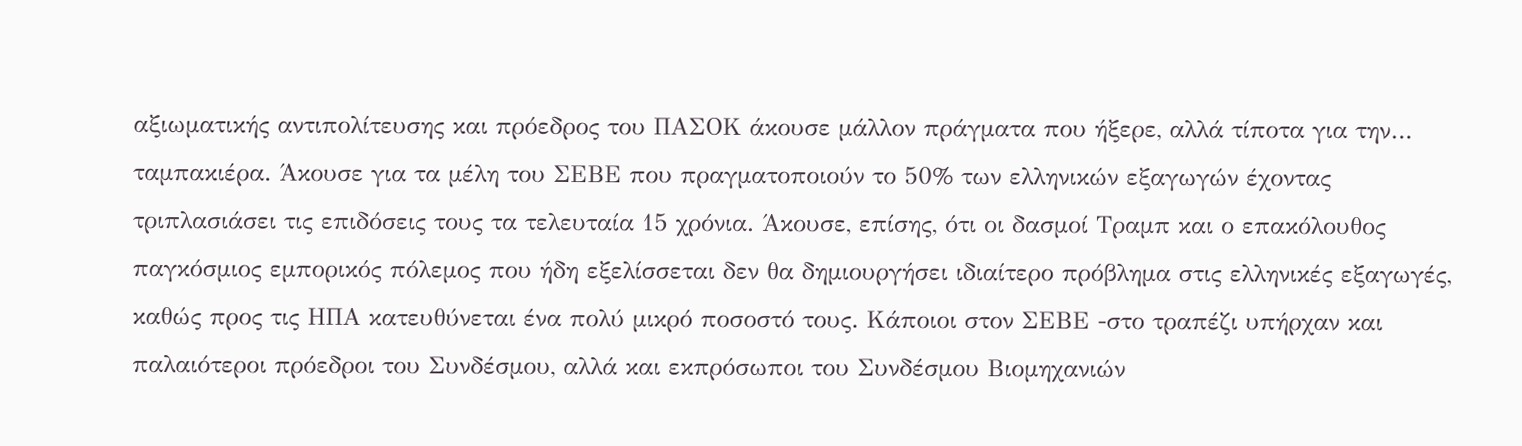αξιωματικής αντιπολίτευσης και πρόεδρος του ΠΑΣΟΚ άκουσε μάλλον πράγματα που ήξερε, αλλά τίποτα για την… ταμπακιέρα. Άκουσε για τα μέλη του ΣΕΒΕ που πραγματοποιούν το 50% των ελληνικών εξαγωγών έχοντας τριπλασιάσει τις επιδόσεις τους τα τελευταία 15 χρόνια. Άκουσε, επίσης, ότι οι δασμοί Τραμπ και ο επακόλουθος παγκόσμιος εμπορικός πόλεμος που ήδη εξελίσσεται δεν θα δημιουργήσει ιδιαίτερο πρόβλημα στις ελληνικές εξαγωγές, καθώς προς τις ΗΠΑ κατευθύνεται ένα πολύ μικρό ποσοστό τους. Κάποιοι στον ΣΕΒΕ -στο τραπέζι υπήρχαν και παλαιότεροι πρόεδροι του Συνδέσμου, αλλά και εκπρόσωποι του Συνδέσμου Βιομηχανιών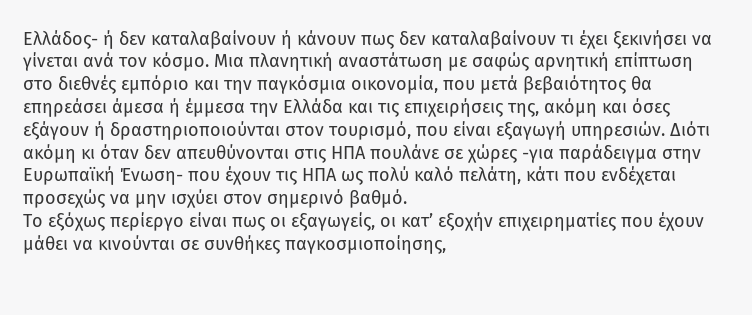Ελλάδος- ή δεν καταλαβαίνουν ή κάνουν πως δεν καταλαβαίνουν τι έχει ξεκινήσει να γίνεται ανά τον κόσμο. Μια πλανητική αναστάτωση με σαφώς αρνητική επίπτωση στο διεθνές εμπόριο και την παγκόσμια οικονομία, που μετά βεβαιότητος θα επηρεάσει άμεσα ή έμμεσα την Ελλάδα και τις επιχειρήσεις της, ακόμη και όσες εξάγουν ή δραστηριοποιούνται στον τουρισμό, που είναι εξαγωγή υπηρεσιών. Διότι ακόμη κι όταν δεν απευθύνονται στις ΗΠΑ πουλάνε σε χώρες -για παράδειγμα στην Ευρωπαϊκή Ένωση- που έχουν τις ΗΠΑ ως πολύ καλό πελάτη, κάτι που ενδέχεται προσεχώς να μην ισχύει στον σημερινό βαθμό.
Το εξόχως περίεργο είναι πως οι εξαγωγείς, οι κατ’ εξοχήν επιχειρηματίες που έχουν μάθει να κινούνται σε συνθήκες παγκοσμιοποίησης,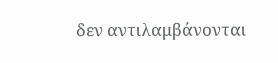δεν αντιλαμβάνονται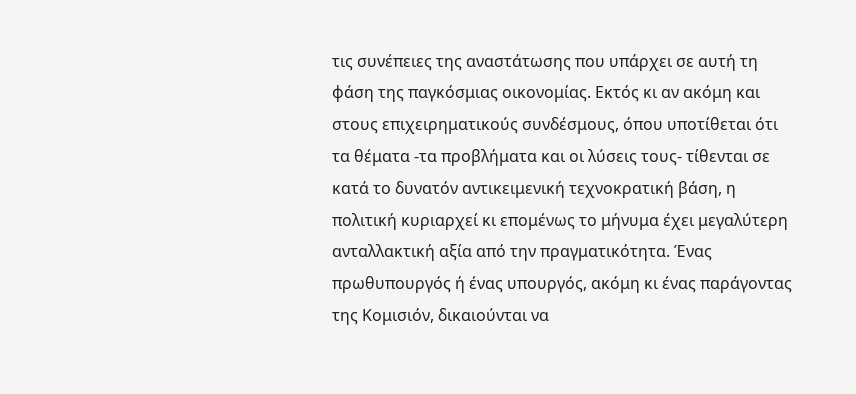τις συνέπειες της αναστάτωσης που υπάρχει σε αυτή τη φάση της παγκόσμιας οικονομίας. Εκτός κι αν ακόμη και στους επιχειρηματικούς συνδέσμους, όπου υποτίθεται ότι τα θέματα -τα προβλήματα και οι λύσεις τους- τίθενται σε κατά το δυνατόν αντικειμενική τεχνοκρατική βάση, η πολιτική κυριαρχεί κι επομένως το μήνυμα έχει μεγαλύτερη ανταλλακτική αξία από την πραγματικότητα. Ένας πρωθυπουργός ή ένας υπουργός, ακόμη κι ένας παράγοντας της Κομισιόν, δικαιούνται να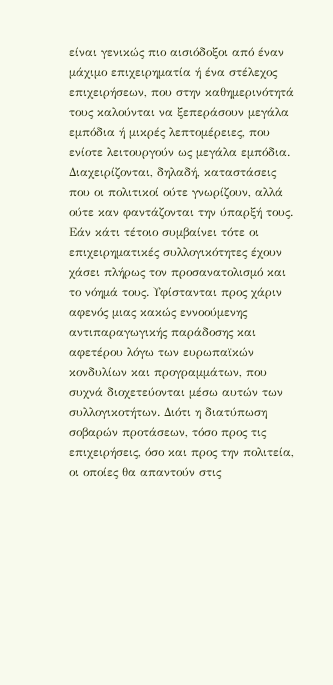είναι γενικώς πιο αισιόδοξοι από έναν μάχιμο επιχειρηματία ή ένα στέλεχος επιχειρήσεων, που στην καθημερινότητά τους καλούνται να ξεπεράσουν μεγάλα εμπόδια ή μικρές λεπτομέρειες, που ενίοτε λειτουργούν ως μεγάλα εμπόδια. Διαχειρίζονται, δηλαδή, καταστάσεις που οι πολιτικοί ούτε γνωρίζουν, αλλά ούτε καν φαντάζονται την ύπαρξή τους. Εάν κάτι τέτοιο συμβαίνει τότε οι επιχειρηματικές συλλογικότητες έχουν χάσει πλήρως τον προσανατολισμό και το νόημά τους. Υφίστανται προς χάριν αφενός μιας κακώς εννοούμενης αντιπαραγωγικής παράδοσης και αφετέρου λόγω των ευρωπαϊκών κονδυλίων και προγραμμάτων, που συχνά διοχετεύονται μέσω αυτών των συλλογικοτήτων. Διότι η διατύπωση σοβαρών προτάσεων, τόσο προς τις επιχειρήσεις, όσο και προς την πολιτεία, οι οποίες θα απαντούν στις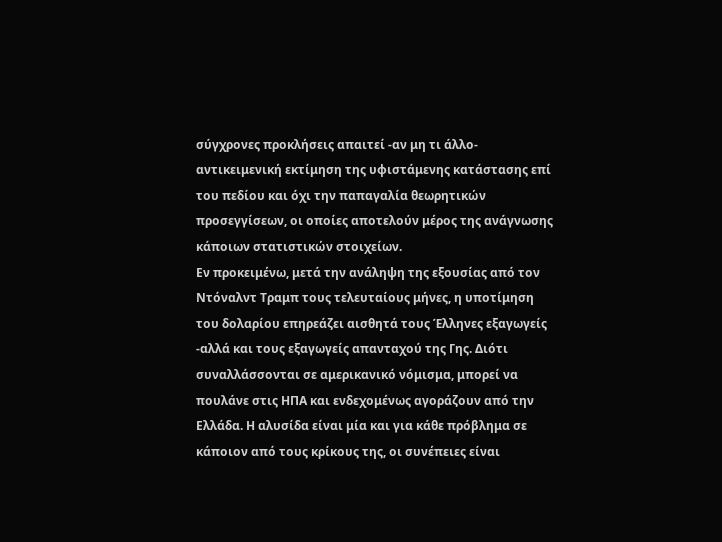σύγχρονες προκλήσεις απαιτεί -αν μη τι άλλο- αντικειμενική εκτίμηση της υφιστάμενης κατάστασης επί του πεδίου και όχι την παπαγαλία θεωρητικών προσεγγίσεων, οι οποίες αποτελούν μέρος της ανάγνωσης κάποιων στατιστικών στοιχείων.
Εν προκειμένω, μετά την ανάληψη της εξουσίας από τον Ντόναλντ Τραμπ τους τελευταίους μήνες, η υποτίμηση του δολαρίου επηρεάζει αισθητά τους Έλληνες εξαγωγείς -αλλά και τους εξαγωγείς απανταχού της Γης. Διότι συναλλάσσονται σε αμερικανικό νόμισμα, μπορεί να πουλάνε στις ΗΠΑ και ενδεχομένως αγοράζουν από την Ελλάδα. Η αλυσίδα είναι μία και για κάθε πρόβλημα σε κάποιον από τους κρίκους της, οι συνέπειες είναι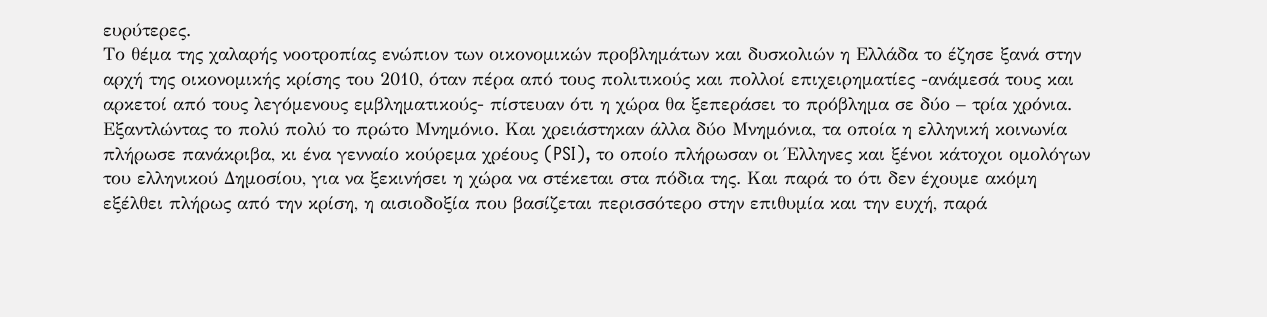ευρύτερες.
Το θέμα της χαλαρής νοοτροπίας ενώπιον των οικονομικών προβλημάτων και δυσκολιών η Ελλάδα το έζησε ξανά στην αρχή της οικονομικής κρίσης του 2010, όταν πέρα από τους πολιτικούς και πολλοί επιχειρηματίες -ανάμεσά τους και αρκετοί από τους λεγόμενους εμβληματικούς- πίστευαν ότι η χώρα θα ξεπεράσει το πρόβλημα σε δύο – τρία χρόνια. Εξαντλώντας το πολύ πολύ το πρώτο Μνημόνιο. Και χρειάστηκαν άλλα δύο Μνημόνια, τα οποία η ελληνική κοινωνία πλήρωσε πανάκριβα, κι ένα γενναίο κούρεμα χρέους (PSI), το οποίο πλήρωσαν οι Έλληνες και ξένοι κάτοχοι ομολόγων του ελληνικού Δημοσίου, για να ξεκινήσει η χώρα να στέκεται στα πόδια της. Και παρά το ότι δεν έχουμε ακόμη εξέλθει πλήρως από την κρίση, η αισιοδοξία που βασίζεται περισσότερο στην επιθυμία και την ευχή, παρά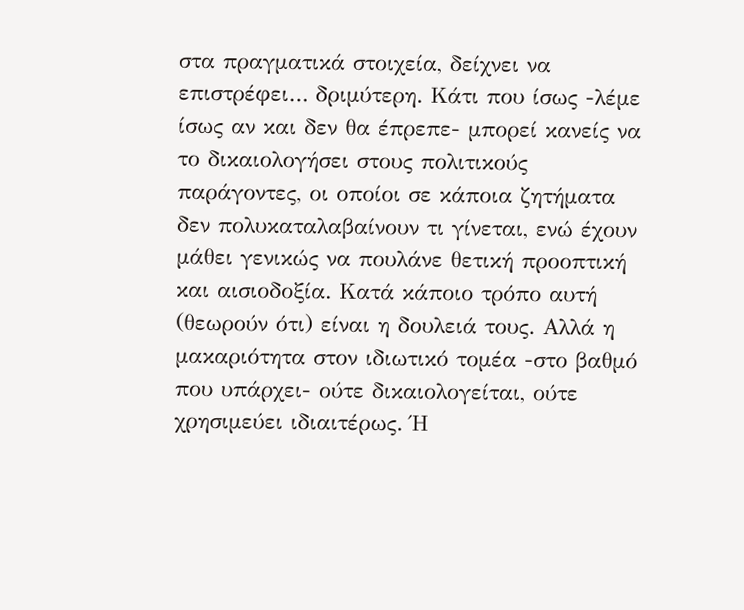στα πραγματικά στοιχεία, δείχνει να επιστρέφει… δριμύτερη. Κάτι που ίσως -λέμε ίσως αν και δεν θα έπρεπε- μπορεί κανείς να το δικαιολογήσει στους πολιτικούς παράγοντες, οι οποίοι σε κάποια ζητήματα δεν πολυκαταλαβαίνουν τι γίνεται, ενώ έχουν μάθει γενικώς να πουλάνε θετική προοπτική και αισιοδοξία. Κατά κάποιο τρόπο αυτή (θεωρούν ότι) είναι η δουλειά τους. Αλλά η μακαριότητα στον ιδιωτικό τομέα -στο βαθμό που υπάρχει- ούτε δικαιολογείται, ούτε χρησιμεύει ιδιαιτέρως. Ή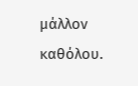μάλλον καθόλου.